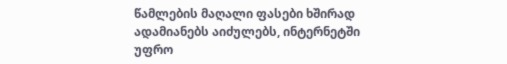წამლების მაღალი ფასები ხშირად ადამიანებს აიძულებს, ინტერნეტში უფრო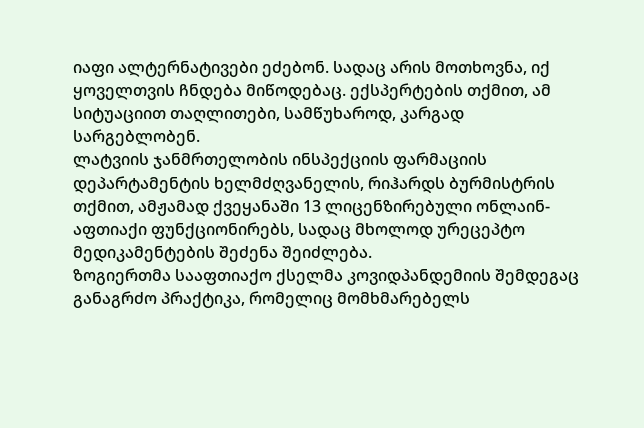იაფი ალტერნატივები ეძებონ. სადაც არის მოთხოვნა, იქ ყოველთვის ჩნდება მიწოდებაც. ექსპერტების თქმით, ამ სიტუაციით თაღლითები, სამწუხაროდ, კარგად სარგებლობენ.
ლატვიის ჯანმრთელობის ინსპექციის ფარმაციის დეპარტამენტის ხელმძღვანელის, რიჰარდს ბურმისტრის თქმით, ამჟამად ქვეყანაში 13 ლიცენზირებული ონლაინ-აფთიაქი ფუნქციონირებს, სადაც მხოლოდ ურეცეპტო მედიკამენტების შეძენა შეიძლება.
ზოგიერთმა სააფთიაქო ქსელმა კოვიდპანდემიის შემდეგაც განაგრძო პრაქტიკა, რომელიც მომხმარებელს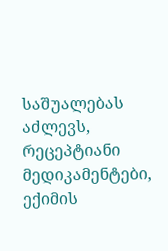საშუალებას აძლევს, რეცეპტიანი მედიკამენტები, ექიმის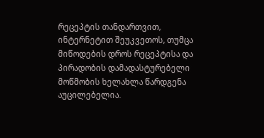რეცეპტის თანდართვით, ინტერნეტით შეუკვეთოს, თუმცა მიწოდების დროს რეცეპტისა და პირადობის დამადასტურებელი მოწმობის ხელახლა წარდგენა აუცილებელია.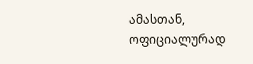ამასთან, ოფიციალურად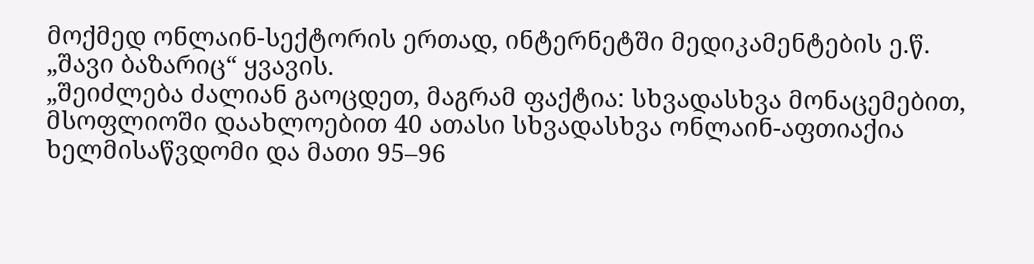მოქმედ ონლაინ-სექტორის ერთად, ინტერნეტში მედიკამენტების ე.წ. „შავი ბაზარიც“ ყვავის.
„შეიძლება ძალიან გაოცდეთ, მაგრამ ფაქტია: სხვადასხვა მონაცემებით, მსოფლიოში დაახლოებით 40 ათასი სხვადასხვა ონლაინ-აფთიაქია ხელმისაწვდომი და მათი 95–96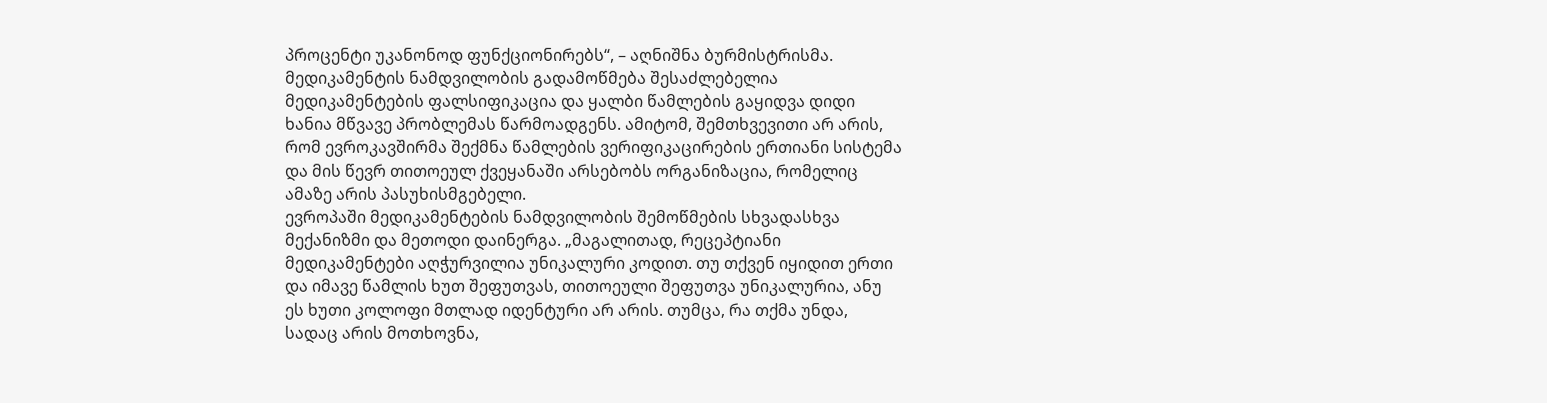პროცენტი უკანონოდ ფუნქციონირებს“, – აღნიშნა ბურმისტრისმა.
მედიკამენტის ნამდვილობის გადამოწმება შესაძლებელია
მედიკამენტების ფალსიფიკაცია და ყალბი წამლების გაყიდვა დიდი ხანია მწვავე პრობლემას წარმოადგენს. ამიტომ, შემთხვევითი არ არის, რომ ევროკავშირმა შექმნა წამლების ვერიფიკაცირების ერთიანი სისტემა და მის წევრ თითოეულ ქვეყანაში არსებობს ორგანიზაცია, რომელიც ამაზე არის პასუხისმგებელი.
ევროპაში მედიკამენტების ნამდვილობის შემოწმების სხვადასხვა მექანიზმი და მეთოდი დაინერგა. „მაგალითად, რეცეპტიანი მედიკამენტები აღჭურვილია უნიკალური კოდით. თუ თქვენ იყიდით ერთი და იმავე წამლის ხუთ შეფუთვას, თითოეული შეფუთვა უნიკალურია, ანუ ეს ხუთი კოლოფი მთლად იდენტური არ არის. თუმცა, რა თქმა უნდა, სადაც არის მოთხოვნა,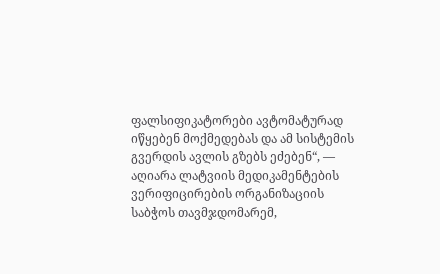ფალსიფიკატორები ავტომატურად იწყებენ მოქმედებას და ამ სისტემის გვერდის ავლის გზებს ეძებენ“, — აღიარა ლატვიის მედიკამენტების ვერიფიცირების ორგანიზაციის საბჭოს თავმჯდომარემ,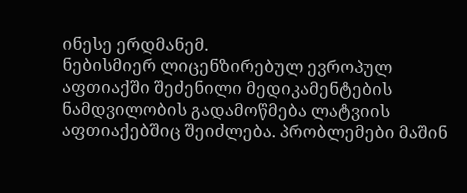ინესე ერდმანემ.
ნებისმიერ ლიცენზირებულ ევროპულ აფთიაქში შეძენილი მედიკამენტების ნამდვილობის გადამოწმება ლატვიის აფთიაქებშიც შეიძლება. პრობლემები მაშინ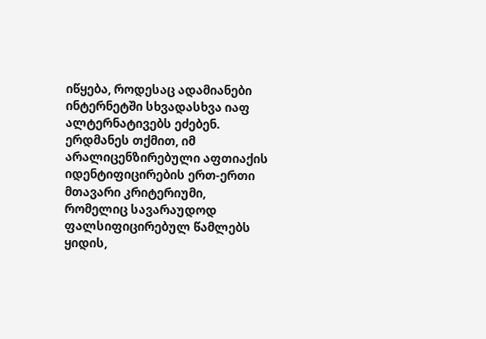იწყება, როდესაც ადამიანები ინტერნეტში სხვადასხვა იაფ ალტერნატივებს ეძებენ.
ერდმანეს თქმით, იმ არალიცენზირებული აფთიაქის იდენტიფიცირების ერთ-ერთი მთავარი კრიტერიუმი, რომელიც სავარაუდოდ ფალსიფიცირებულ წამლებს ყიდის,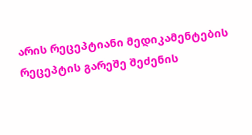არის რეცეპტიანი მედიკამენტების რეცეპტის გარეშე შეძენის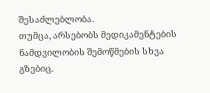შესაძლებლობა.
თუმცა, არსებობს მედიკამენტების ნამდვილობის შემოწმების სხვა გზებიც.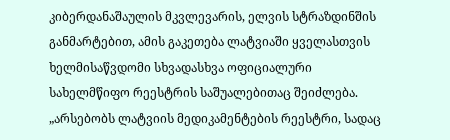კიბერდანაშაულის მკვლევარის, ელვის სტრაზდინშის განმარტებით, ამის გაკეთება ლატვიაში ყველასთვის ხელმისაწვდომი სხვადასხვა ოფიციალური სახელმწიფო რეესტრის საშუალებითაც შეიძლება.
„არსებობს ლატვიის მედიკამენტების რეესტრი, სადაც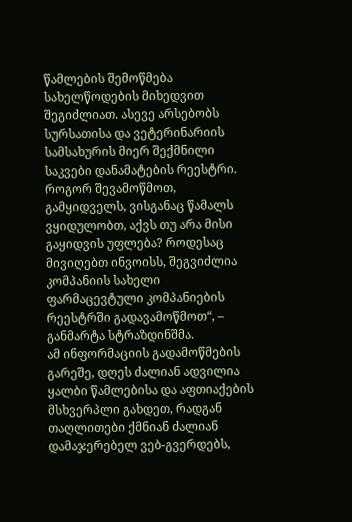წამლების შემოწმება სახელწოდების მიხედვით შეგიძლიათ. ასევე არსებობს სურსათისა და ვეტერინარიის სამსახურის მიერ შექმნილი საკვები დანამატების რეესტრი. როგორ შევამოწმოთ, გამყიდველს, ვისგანაც წამალს ვყიდულობთ, აქვს თუ არა მისი გაყიდვის უფლება? როდესაც მივიღებთ ინვოისს, შეგვიძლია კომპანიის სახელი ფარმაცევტული კომპანიების რეესტრში გადავამოწმოთ“, – განმარტა სტრაზდინშმა.
ამ ინფორმაციის გადამოწმების გარეშე, დღეს ძალიან ადვილია ყალბი წამლებისა და აფთიაქების მსხვერპლი გახდეთ, რადგან თაღლითები ქმნიან ძალიან დამაჯერებელ ვებ-გვერდებს,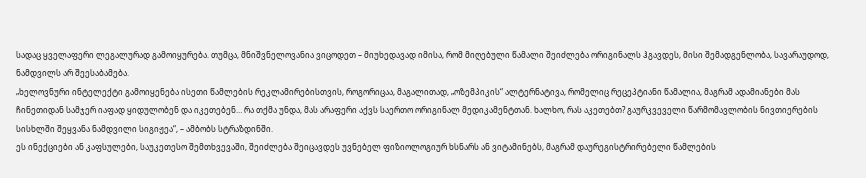სადაც ყველაფერი ლეგალურად გამოიყურება. თუმცა, მნიშვნელოვანია ვიცოდეთ – მიუხედავად იმისა, რომ მიღებული წამალი შეიძლება ორიგინალს ჰგავდეს, მისი შემადგენლობა, სავარაუდოდ, ნამდვილს არ შეესაბამება.
„ხელოვნური ინტელექტი გამოიყენება ისეთი წამლების რეკლამირებისთვის, როგორიცაა, მაგალითად, „ოზემპიკის“ ალტერნატივა, რომელიც რეცეპტიანი წამალია, მაგრამ ადამიანები მას ჩინეთიდან სამჯერ იაფად ყიდულობენ და იკეთებენ… რა თქმა უნდა, მას არაფერი აქვს საერთო ორიგინალ მედიკამენტთან. ხალხო, რას აკეთებთ? გაურკვეველი წარმომავლობის ნივთიერების სისხლში შეყვანა ნამდვილი სიგიჟეა“, – ამბობს სტრაზდინში.
ეს ინექციები ან კაფსულები, საუკეთესო შემთხვევაში, შეიძლება შეიცავდეს უვნებელ ფიზიოლოგიურ ხსნარს ან ვიტამინებს, მაგრამ დაურეგისტრირებელი წამლების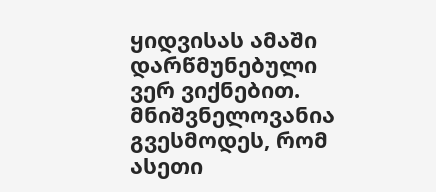ყიდვისას ამაში დარწმუნებული ვერ ვიქნებით. მნიშვნელოვანია გვესმოდეს, რომ ასეთი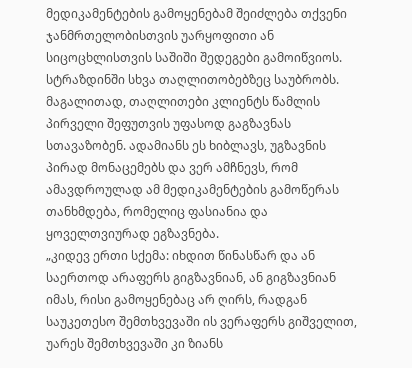მედიკამენტების გამოყენებამ შეიძლება თქვენი ჯანმრთელობისთვის უარყოფითი ან სიცოცხლისთვის საშიში შედეგები გამოიწვიოს.
სტრაზდინში სხვა თაღლითობებზეც საუბრობს. მაგალითად, თაღლითები კლიენტს წამლის პირველი შეფუთვის უფასოდ გაგზავნას სთავაზობენ. ადამიანს ეს ხიბლავს, უგზავნის პირად მონაცემებს და ვერ ამჩნევს, რომ ამავდროულად ამ მედიკამენტების გამოწერას თანხმდება, რომელიც ფასიანია და ყოველთვიურად ეგზავნება.
„კიდევ ერთი სქემა: იხდით წინასწარ და ან საერთოდ არაფერს გიგზავნიან, ან გიგზავნიან იმას, რისი გამოყენებაც არ ღირს, რადგან საუკეთესო შემთხვევაში ის ვერაფერს გიშველით, უარეს შემთხვევაში კი ზიანს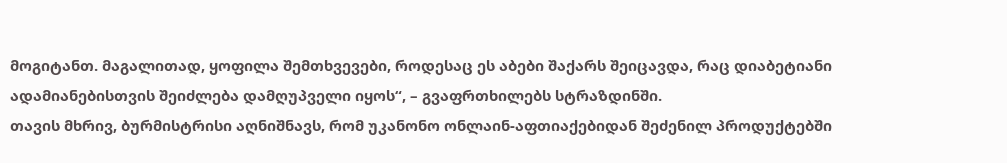მოგიტანთ. მაგალითად, ყოფილა შემთხვევები, როდესაც ეს აბები შაქარს შეიცავდა, რაც დიაბეტიანი ადამიანებისთვის შეიძლება დამღუპველი იყოს“, – გვაფრთხილებს სტრაზდინში.
თავის მხრივ, ბურმისტრისი აღნიშნავს, რომ უკანონო ონლაინ-აფთიაქებიდან შეძენილ პროდუქტებში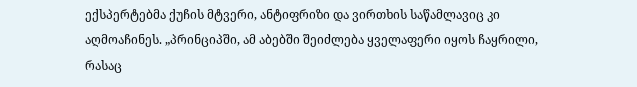ექსპერტებმა ქუჩის მტვერი, ანტიფრიზი და ვირთხის საწამლავიც კი აღმოაჩინეს. „პრინციპში, ამ აბებში შეიძლება ყველაფერი იყოს ჩაყრილი, რასაც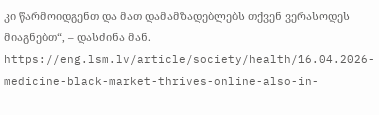კი წარმოიდგენთ და მათ დამამზადებლებს თქვენ ვერასოდეს მიაგნებთ“, – დასძინა მან.
https://eng.lsm.lv/article/society/health/16.04.2026-medicine-black-market-thrives-online-also-in-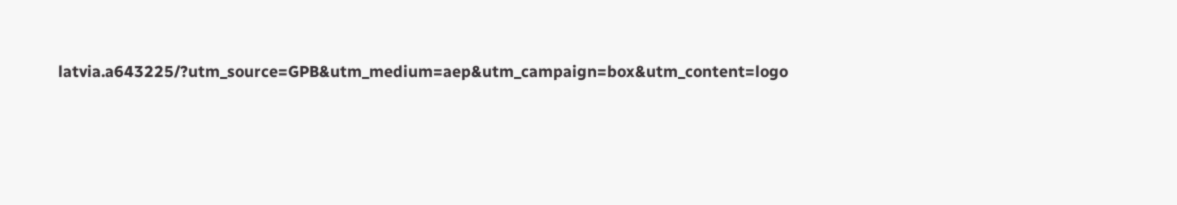latvia.a643225/?utm_source=GPB&utm_medium=aep&utm_campaign=box&utm_content=logo